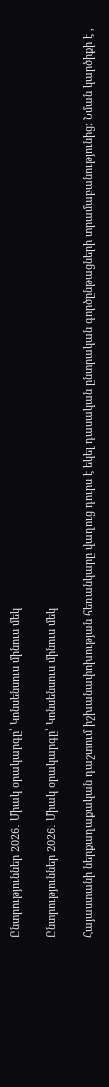Ընտրություններ 2026․ Միակ օրակարգը՝ Կոնսենսուս մինուս մեկ

Ընտրություններ 2026․ Միակ օրակարգը՝ Կոնսենսուս մինուս մեկ

Հայաստանի ներքաղաքական դաշտում իշխանափոխության հեռանկարը վաղուց դուրս է եկել դասական ընտրական գործընթացների տրամաբանությունից։ Նման կարծիքի է ,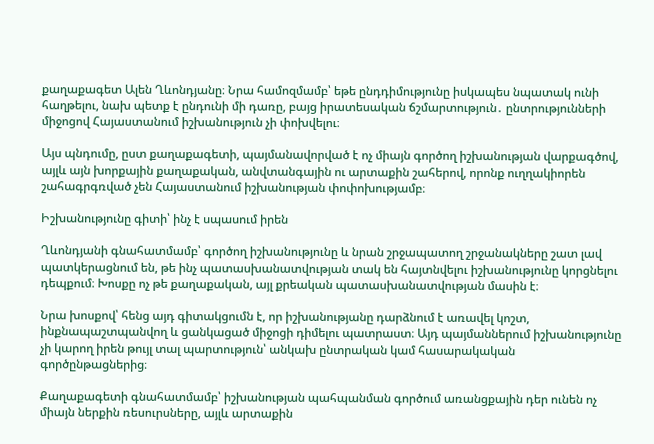քաղաքագետ Ալեն Ղևոնդյանը։ Նրա համոզմամբ՝ եթե ընդդիմությունը իսկապես նպատակ ունի հաղթելու, նախ պետք է ընդունի մի դառը, բայց իրատեսական ճշմարտություն․ ընտրությունների միջոցով Հայաստանում իշխանություն չի փոխվելու։

Այս պնդումը, ըստ քաղաքագետի, պայմանավորված է ոչ միայն գործող իշխանության վարքագծով, այլև այն խորքային քաղաքական, անվտանգային ու արտաքին շահերով, որոնք ուղղակիորեն շահագրգռված չեն Հայաստանում իշխանության փոփոխությամբ։

Իշխանությունը գիտի՝ ինչ է սպասում իրեն

Ղևոնդյանի գնահատմամբ՝ գործող իշխանությունը և նրան շրջապատող շրջանակները շատ լավ պատկերացնում են, թե ինչ պատասխանատվության տակ են հայտնվելու իշխանությունը կորցնելու  դեպքում։ Խոսքը ոչ թե քաղաքական, այլ քրեական պատասխանատվության մասին է։

Նրա խոսքով՝ հենց այդ գիտակցումն է, որ իշխանությանը դարձնում է առավել կոշտ, ինքնապաշտպանվող և ցանկացած միջոցի դիմելու պատրաստ։ Այդ պայմաններում իշխանությունը չի կարող իրեն թույլ տալ պարտություն՝ անկախ ընտրական կամ հասարակական գործընթացներից։

Քաղաքագետի գնահատմամբ՝ իշխանության պահպանման գործում առանցքային դեր ունեն ոչ միայն ներքին ռեսուրսները, այլև արտաքին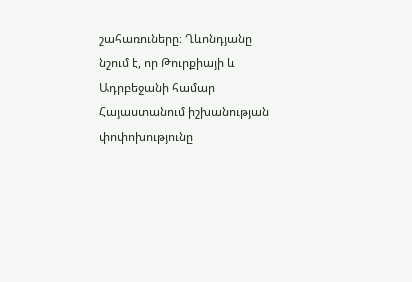շահառուները։ Ղևոնդյանը նշում է, որ Թուրքիայի և Ադրբեջանի համար Հայաստանում իշխանության փոփոխությունը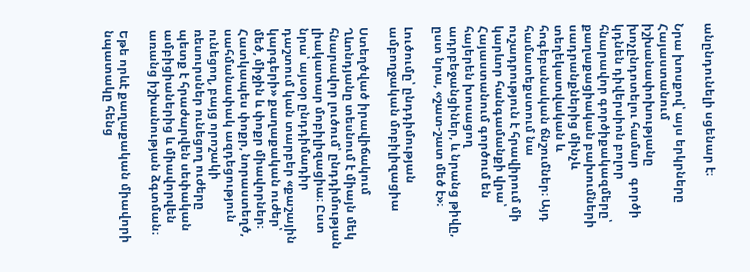անընդունելի սցենար է։

Նրա խոսքով՝ այս երկրները Հայաստանում իշխանափոխությանը խոչընդոտելու համար   գործի կդնեն դիվերսիոն բոլոր հնարավոր գործիքակազմերը՝ քաղաքացիական բախումների սադրանքներից մինչև տեղեկատվական և հոգեբանական ճնշումներ։ Այդ համատեքստում նա ուշադրություն է հրավիրում մի կարևոր հանգամանքի վրա՝ Հայաստանում գործում են հայերեն խոսացող ադրբեջանցիներ, և նրանց թիվը, ըստ նրա, «շատ-շատ մեծ է»։

Լուծումը՝ ընդդիմության ամբողջական մոբիլիզացիա

Ստեղծված իրավիճակում Ղևոնդյանը տեսնում է միայն մեկ հնարավոր լուծում՝ ընդդիմության լիակատար մոբիլիզացիա։ Ըստ նրա՝ այսօր ընդդիմադիր դաշտում կան տարբեր «քաշային կարգերի» քաղաքական ուժեր՝ մեծ, միջին և փոքր միավորներ։ Հատկապես փոքր, նորաստեղծ, սահմանափակ ազդեցություն ունեցող, բայց որոշակի ռեսուրսներ ունեցող ուժերը պետք է հրաժարվեն սեփական ամբիցիաներից և միավորվեն առանց իշխանության ձգտման։

Եթե որևէ քաղաքական միավորի նպատակը հենց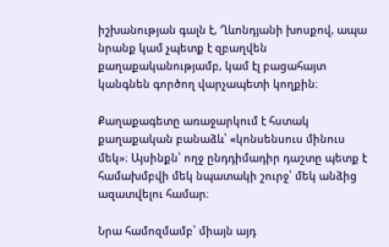իշխանության գալն է, Ղևոնդյանի խոսքով, ապա նրանք կամ չպետք է զբաղվեն քաղաքականությամբ, կամ էլ բացահայտ կանգնեն գործող վարչապետի կողքին։

Քաղաքագետը առաջարկում է հստակ քաղաքական բանաձև՝ «կոնսենսուս մինուս մեկ»։ Այսինքն՝ ողջ ընդդիմադիր դաշտը պետք է համախմբվի մեկ նպատակի շուրջ՝ մեկ անձից ազատվելու համար։

Նրա համոզմամբ՝ միայն այդ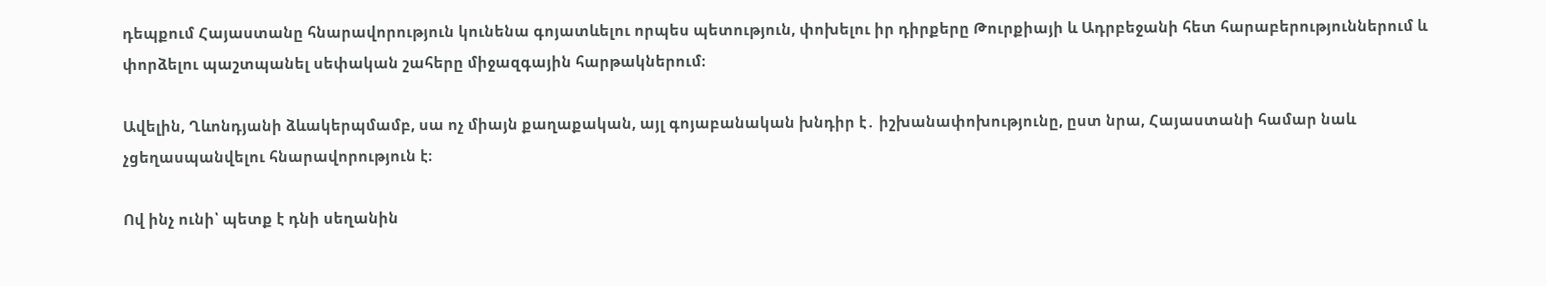դեպքում Հայաստանը հնարավորություն կունենա գոյատևելու որպես պետություն, փոխելու իր դիրքերը Թուրքիայի և Ադրբեջանի հետ հարաբերություններում և փորձելու պաշտպանել սեփական շահերը միջազգային հարթակներում։

Ավելին, Ղևոնդյանի ձևակերպմամբ, սա ոչ միայն քաղաքական, այլ գոյաբանական խնդիր է․ իշխանափոխությունը, ըստ նրա, Հայաստանի համար նաև չցեղասպանվելու հնարավորություն է։

Ով ինչ ունի՝ պետք է դնի սեղանին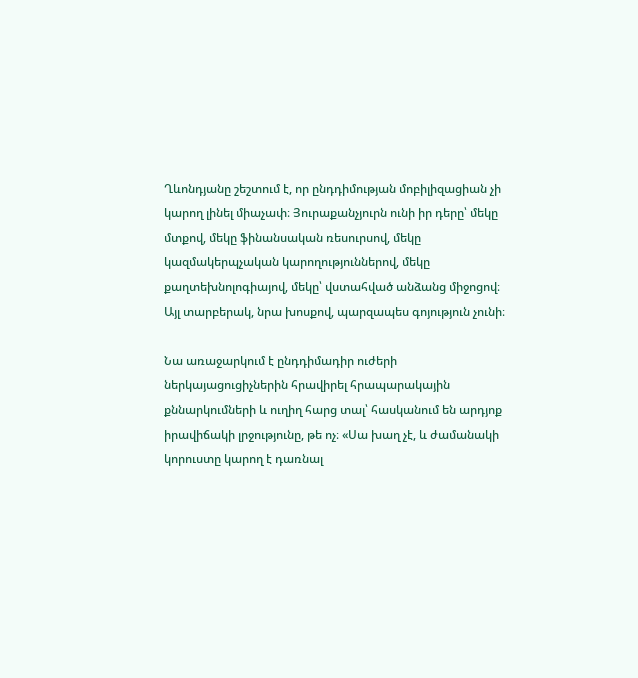Ղևոնդյանը շեշտում է, որ ընդդիմության մոբիլիզացիան չի կարող լինել միաչափ։ Յուրաքանչյուրն ունի իր դերը՝ մեկը մտքով, մեկը ֆինանսական ռեսուրսով, մեկը կազմակերպչական կարողություններով, մեկը քաղտեխնոլոգիայով, մեկը՝ վստահված անձանց միջոցով։ Այլ տարբերակ, նրա խոսքով, պարզապես գոյություն չունի։

Նա առաջարկում է ընդդիմադիր ուժերի ներկայացուցիչներին հրավիրել հրապարակային քննարկումների և ուղիղ հարց տալ՝ հասկանում են արդյոք իրավիճակի լրջությունը, թե ոչ։ «Սա խաղ չէ, և ժամանակի կորուստը կարող է դառնալ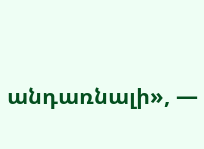անդառնալի», —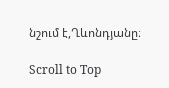նշում է,Ղևոնդյանը։

Scroll to Top